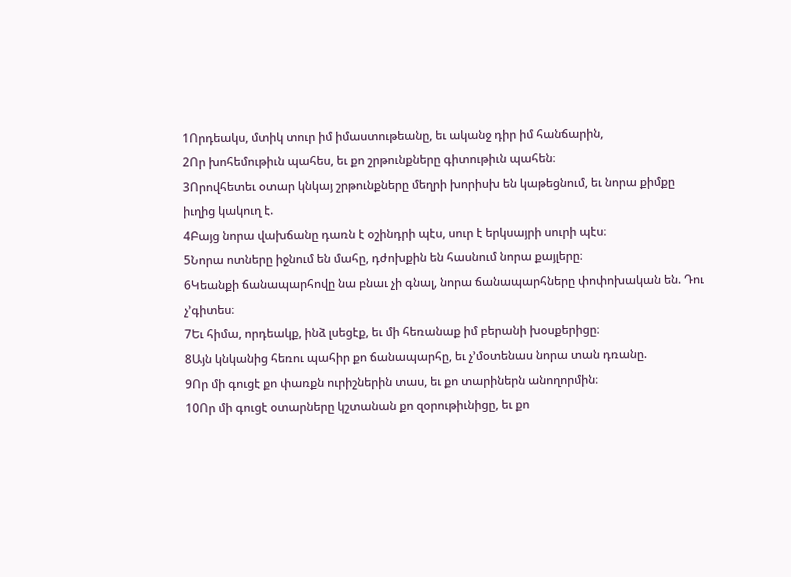1Որդեակս, մտիկ տուր իմ իմաստութեանը, եւ ականջ դիր իմ հանճարին,
2Որ խոհեմութիւն պահես, եւ քո շրթունքները գիտութիւն պահեն։
3Որովհետեւ օտար կնկայ շրթունքները մեղրի խորիսխ են կաթեցնում, եւ նորա քիմքը իւղից կակուղ է.
4Բայց նորա վախճանը դառն է օշինդրի պէս, սուր է երկսայրի սուրի պէս։
5Նորա ոտները իջնում են մահը, դժոխքին են հասնում նորա քայլերը։
6Կեանքի ճանապարհովը նա բնաւ չի գնալ, նորա ճանապարհները փոփոխական են. Դու չ’գիտես։
7Եւ հիմա, որդեակք, ինձ լսեցէք, եւ մի հեռանաք իմ բերանի խօսքերիցը։
8Այն կնկանից հեռու պահիր քո ճանապարհը, եւ չ’մօտենաս նորա տան դռանը.
9Որ մի գուցէ քո փառքն ուրիշներին տաս, եւ քո տարիներն անողորմին։
10Որ մի գուցէ օտարները կշտանան քո զօրութիւնիցը, եւ քո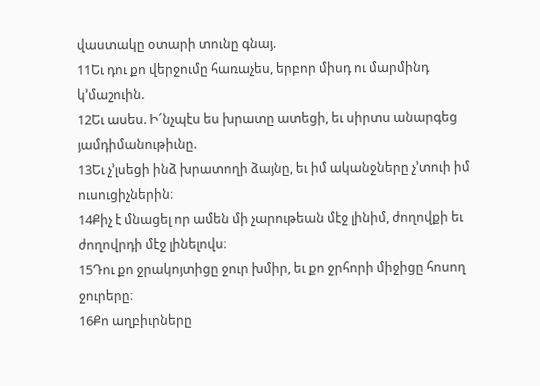վաստակը օտարի տունը գնայ.
11Եւ դու քո վերջումը հառաչես, երբոր միսդ ու մարմինդ կ’մաշուին.
12Եւ ասես. Ի՜նչպէս ես խրատը ատեցի, եւ սիրտս անարգեց յամդիմանութիւնը.
13Եւ չ’լսեցի ինձ խրատողի ձայնը, եւ իմ ականջները չ’տուի իմ ուսուցիչներին։
14Քիչ է մնացել որ ամեն մի չարութեան մէջ լինիմ, ժողովքի եւ ժողովրդի մէջ լինելովս։
15Դու քո ջրակոյտիցը ջուր խմիր, եւ քո ջրհորի միջիցը հոսող ջուրերը։
16Քո աղբիւրները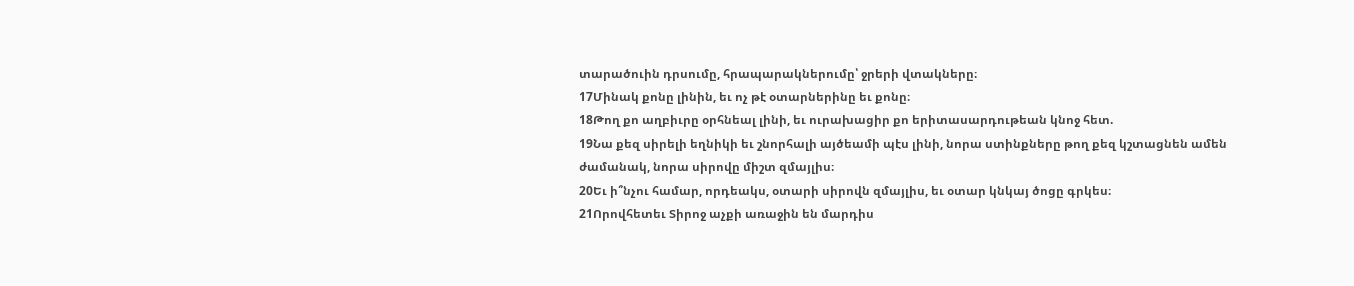տարածուին դրսումը, հրապարակներումը՝ ջրերի վտակները։
17Մինակ քոնը լինին, եւ ոչ թէ օտարներինը եւ քոնը։
18Թող քո աղբիւրը օրհնեալ լինի, եւ ուրախացիր քո երիտասարդութեան կնոջ հետ.
19Նա քեզ սիրելի եղնիկի եւ շնորհալի այծեամի պէս լինի, նորա ստինքները թող քեզ կշտացնեն ամեն ժամանակ, նորա սիրովը միշտ զմայլիս։
20Եւ ի՞նչու համար, որդեակս, օտարի սիրովն զմայլիս, եւ օտար կնկայ ծոցը գրկես։
21Որովհետեւ Տիրոջ աչքի առաջին են մարդիս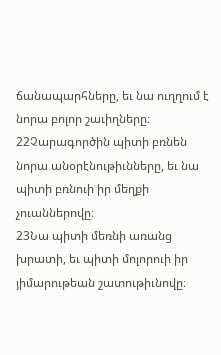ճանապարհները, եւ նա ուղղում է նորա բոլոր շաւիղները։
22Չարագործին պիտի բռնեն նորա անօրէնութիւնները, եւ նա պիտի բռնուի իր մեղքի չուաններովը։
23Նա պիտի մեռնի առանց խրատի, եւ պիտի մոլորուի իր յիմարութեան շատութիւնովը։